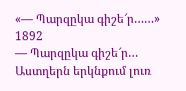«— Պարզըկա գիշե՜ր……»
1892
— Պարզըկա գիշե՜ր…
Աստղերն երկնքում լուռ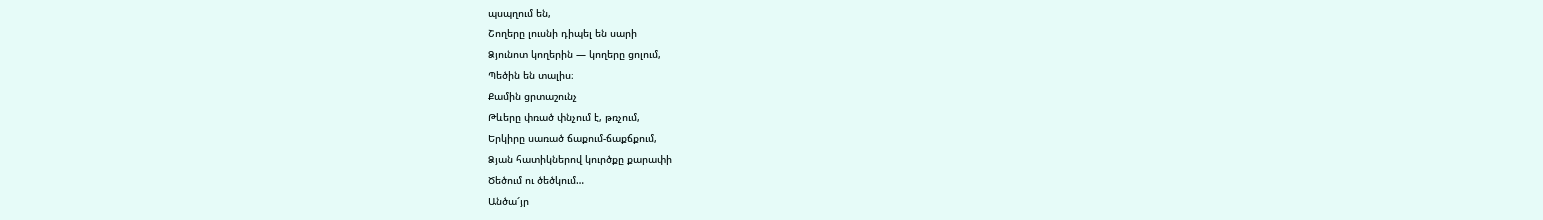պսպղում են,
Շողերը լուսնի դիպել են սարի
Ձյունոտ կողերին — կողերը ցոլում,
Պեծին են տալիս։
Քամին ցրտաշունչ
Թևերը փռած փնչում է, թռչում,
Երկիրը սառած ճաքում-ճաքճքում,
Ձյան հատիկներով կուրծքը քարափի
Ծեծում ու ծեծկում…
Անծա՜յր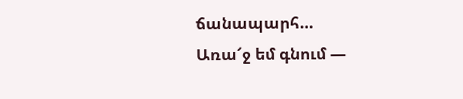ճանապարհ…
Առա՜ջ եմ գնում —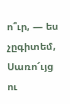ո՞ւր, — ես չըգիտեմ,
Սառո՜ւյց ու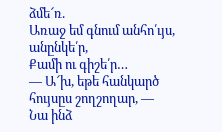ձմե՜ռ.
Առաջ եմ գնում անհո՛ւյս, անընկե՛ր,
Քամի ու գիշե՛ր…
— Ա՜խ, եթե հանկարծ հույսըս շողշողար, —
Նա ինձ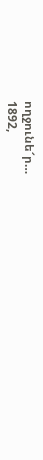ողջունե՜ր…
1892,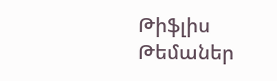Թիֆլիս
Թեմաներ